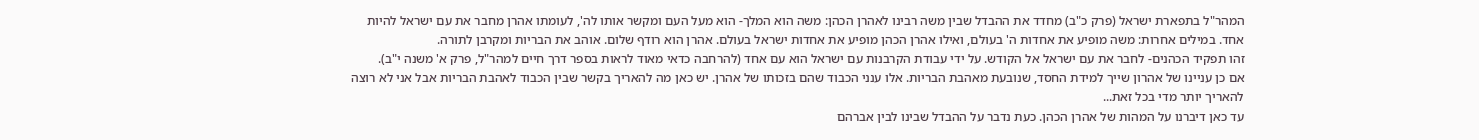המהר"ל בתפארת ישראל (פרק כ"ב) מחדד את ההבדל שבין משה רבינו לאהרן הכהן: משה הוא המלך- הוא מעל העם ומקשר אותו לה', לעומתו אהרן מחבר את עם ישראל להיות אחד. במילים אחרות: משה מופיע את אחדות ה' בעולם, ואילו אהרן הכהן מופיע את אחדות ישראל בעולם. אהרן הוא רודף שלום. אוהב את הבריות ומקרבן לתורה.
זהו תפקיד הכהנים- לחבר את עם ישראל אל הקודש. על ידי עבודת הקרבנות עם ישראל הוא עם אחד (להרחבה כדאי מאוד לראות בספר דרך חיים למהר"ל, פרק א' משנה י"ב).
אם כן עניינו של אהרון שייך למידת החסד, שנובעת מאהבת הבריות. אלו ענני הכבוד שהם בזכותו של אהרן. יש כאן מה להאריך בקשר שבין הכבוד לאהבת הבריות אבל אני לא רוצה להאריך יותר מדי בכל זאת...
עד כאן דיברנו על המהות של אהרן הכהן. כעת נדבר על ההבדל שבינו לבין אברהם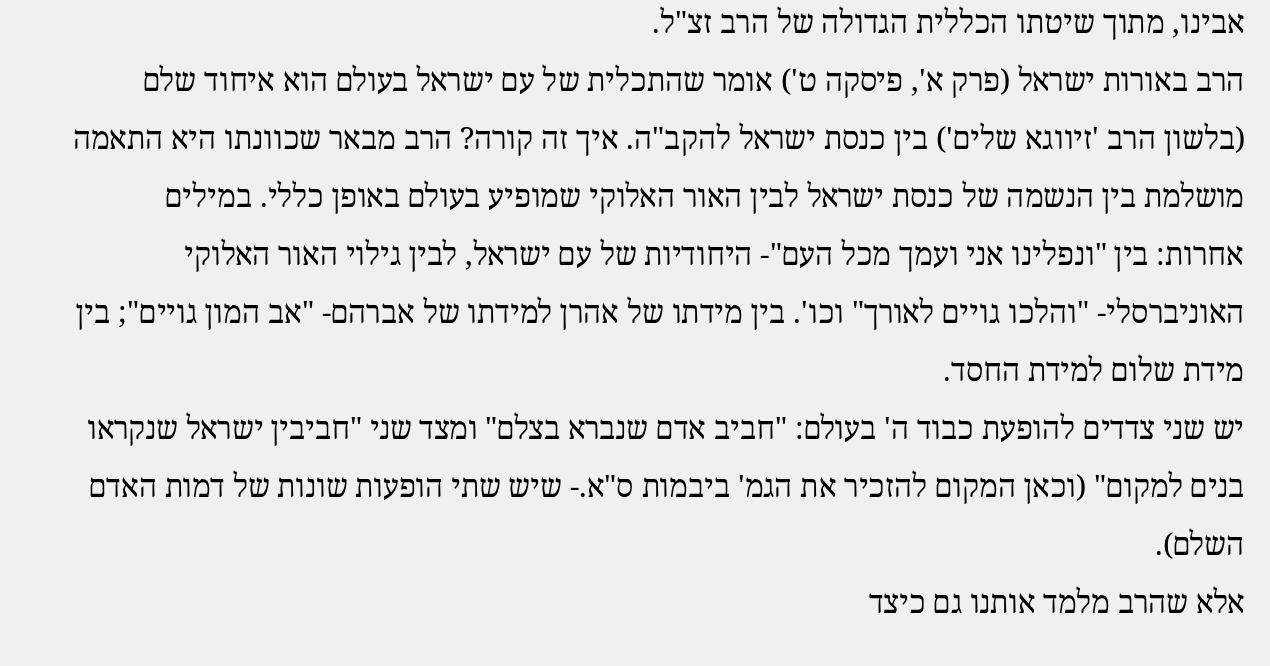אבינו, מתוך שיטתו הכללית הגדולה של הרב זצ"ל.
הרב באורות ישראל (פרק א', פיסקה ט') אומר שהתכלית של עם ישראל בעולם הוא איחוד שלם (בלשון הרב 'זיווגא שלים') בין כנסת ישראל להקב"ה. איך זה קורה? הרב מבאר שכוונתו היא התאמה מושלמת בין הנשמה של כנסת ישראל לבין האור האלוקי שמופיע בעולם באופן כללי. במילים אחרות: בין "ונפלינו אני ועמך מכל העם"- היחודיות של עם ישראל, לבין גילוי האור האלוקי האוניברסלי- "והלכו גויים לאורך" וכו'. בין מידתו של אהרן למידתו של אברהם- "אב המון גויים"; בין מידת שלום למידת החסד.
יש שני צדדים להופעת כבוד ה' בעולם: "חביב אדם שנברא בצלם" ומצד שני "חביבין ישראל שנקראו בנים למקום" (וכאן המקום להזכיר את הגמ' ביבמות ס"א.- שיש שתי הופעות שונות של דמות האדם השלם).
אלא שהרב מלמד אותנו גם כיצד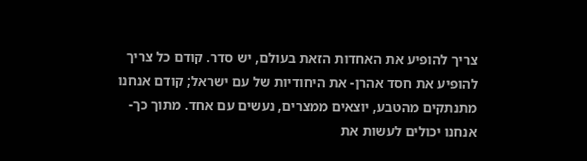צריך להופיע את האחדות הזאת בעולם, יש סדר. קודם כל צריך להופיע את חסד אהרן- את היחודיות של עם ישראל; קודם אנחנו מתנתקים מהטבע, יוצאים ממצרים, נעשים עם אחד. מתוך כך- אנחנו יכולים לעשות את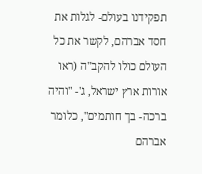תפקידנו בעולם- לגלות את חסד אברהם, לקשר את כל העולם כולו להקב"ה (ראו אורות ארץ ישראל, ג'- "והיה ברכה- בך חותמים", כלומר אברהם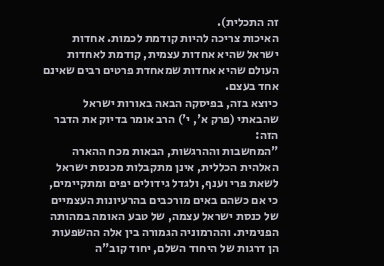זה התכלית).
האיכות צריכה להיות קודמת לכמות. אחדות ישראל שהיא אחדות עצמית, קודמת לאחדות העולם שהיא אחדות שמאחדת פרטים רבים שאינם אחד בעצם.
כיוצא בזה, בפיסקה הבאה באורות ישראל שהבאתי (פרק א', י') הרב אומר בדיוק את הדבר הזה:
"המחשבות וההרגשות, הבאות מכח ההארה האלהית הכללית, אינן מתקבלות מכנסת ישראל לשאת פרי וענף, ולגדל גידולים יפים ומתקיימים, כי אם כשהם באים מורכבים בהרעיונות העצמיים של כנסת ישראל עצמה, של טבע האומה במהותה הפנימית. וההרמוניה הגמורה בין אלה ההשפעות הן דרגות של היחוד השלם, יחוד קוב"ה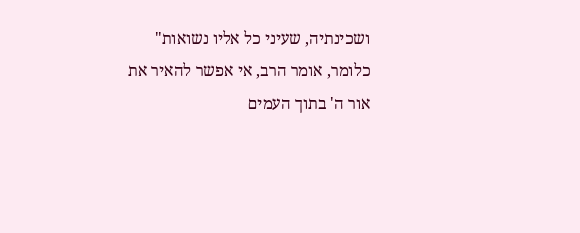ושכינתיה, שעיני כל אליו נשואות"
כלומר, אומר הרב, אי אפשר להאיר את אור ה' בתוך העמים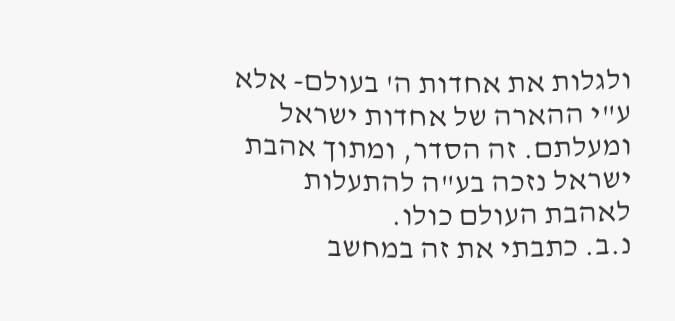ולגלות את אחדות ה' בעולם- אלא ע"י ההארה של אחדות ישראל ומעלתם. זה הסדר, ומתוך אהבת ישראל נזכה בע"ה להתעלות לאהבת העולם כולו.
נ.ב. כתבתי את זה במחשב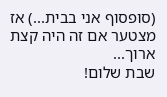(סופסוף אני בבית...) אז מצטער אם זה היה קצת ארוך...
שבת שלום!